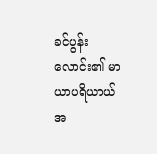ခင်ပွန်းလောင်း၏ မာယာပရိယာယ်
အ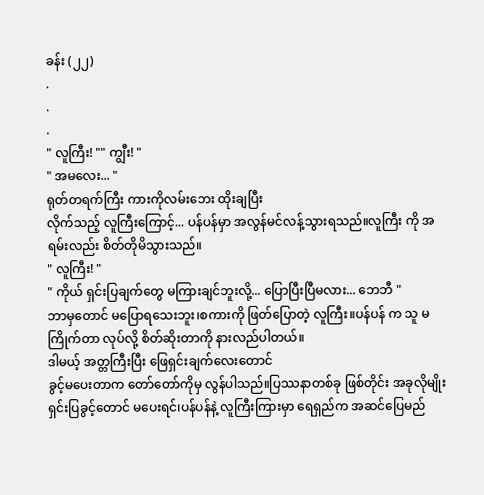ခန်း (၂၂)
.
.
.
" လူကြီး! "" ကျွီး! "
" အမလေး... "
ရုတ်တရက်ကြီး ကားကိုလမ်းဘေး ထိုးချပြီး
လိုက်သည့် လူကြီးကြောင့်... ပန်ပန်မှာ အလွန်မင်လန့်သွားရသည်။လူကြီး ကို အရမ်းလည်း စိတ်တိုမိသွားသည်။
" လူကြီး! "
" ကိုယ် ရှင်းပြချက်တွေ မကြားချင်ဘူးလို့... ပြောပြီးပြီမလား... ဘေဘီ "
ဘာမှတောင် မပြောရသေးဘူး၊စကားကို ဖြတ်ပြောတဲ့ လူကြီး။ပန်ပန် က သူ မကြိုက်တာ လုပ်လို့ စိတ်ဆိုးတာကို နားလည်ပါတယ်။
ဒါမယ့် အတ္တကြီးပြီး ဖြေရှင်းချက်လေးတောင်
ခွင့်မပေးတာက တော်တော်ကိုမှ လွန်ပါသည်။ပြဿနာတစ်ခု ဖြစ်တိုင်း အခုလိုမျိုး ရှင်းပြခွင့်တောင် မပေးရင်၊ပန်ပန်နဲ့ လူကြီးကြားမှာ ရေရှည်က အဆင်ပြေမည်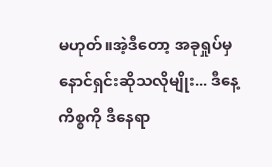မဟုတ်။အဲ့ဒီတော့ အခုရှုပ်မှ
နောင်ရှင်းဆိုသလိုမျိုး... ဒီနေ့ကိစ္စကို ဒီနေရာ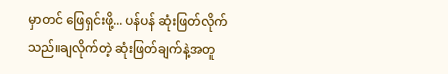မှာတင် ဖြေရှင်းဖို့... ပန်ပန် ဆုံးဖြတ်လိုက်သည်။ချလိုက်တဲ့ ဆုံးဖြတ်ချက်နဲ့အတူ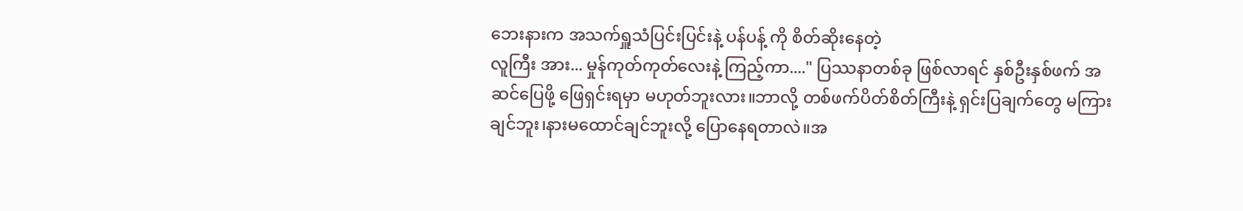ဘေးနားက အသက်ရှူသံပြင်းပြင်းနဲ့ ပန်ပန့် ကို စိတ်ဆိုးနေတဲ့
လူကြီး အား... မှုန်ကုတ်ကုတ်လေးနဲ့ ကြည့်ကာ...." ပြဿနာတစ်ခု ဖြစ်လာရင် နှစ်ဦးနှစ်ဖက် အဆင်ပြေဖို့ ဖြေရှင်းရမှာ မဟုတ်ဘူးလား။ဘာလို့ တစ်ဖက်ပိတ်စိတ်ကြီးနဲ့ ရှင်းပြချက်တွေ မကြားချင်ဘူး၊နားမထောင်ချင်ဘူးလို့ ပြောနေရတာလဲ။အ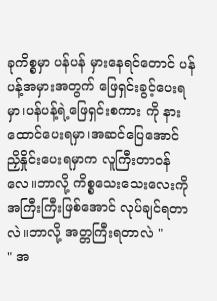ခုကိစ္စမှာ ပန်ပန် မှားနေရင်တောင် ပန်ပန့်အမှားအတွက် ဖြေရှင်းခွင့်ပေးရမှာ၊ပန်ပန့်ရဲ့ဖြေရှင်းစကား ကို နားထောင်ပေးရမှာ၊အဆင်ပြေအောင် ညှိနှိုင်းပေးရမှာက လူကြီးတာဝန်လေ။ဘာလို့ ကိစ္စသေးသေးလေးကို အကြီးကြီးဖြစ်အောင် လုပ်ချင်ရတာလဲ။ဘာလို့ အတ္တကြီးရတာလဲ "
" အ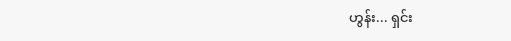ဟွန်း... ရှင်း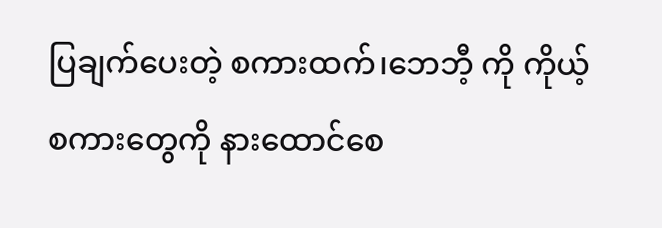ပြချက်ပေးတဲ့ စကားထက်၊ဘေဘီ့ ကို ကိုယ့်စကားတွေကို နားထောင်စေ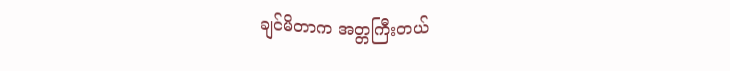ချင်မိတာက အတ္တကြီးတယ်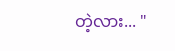တဲ့လား... "